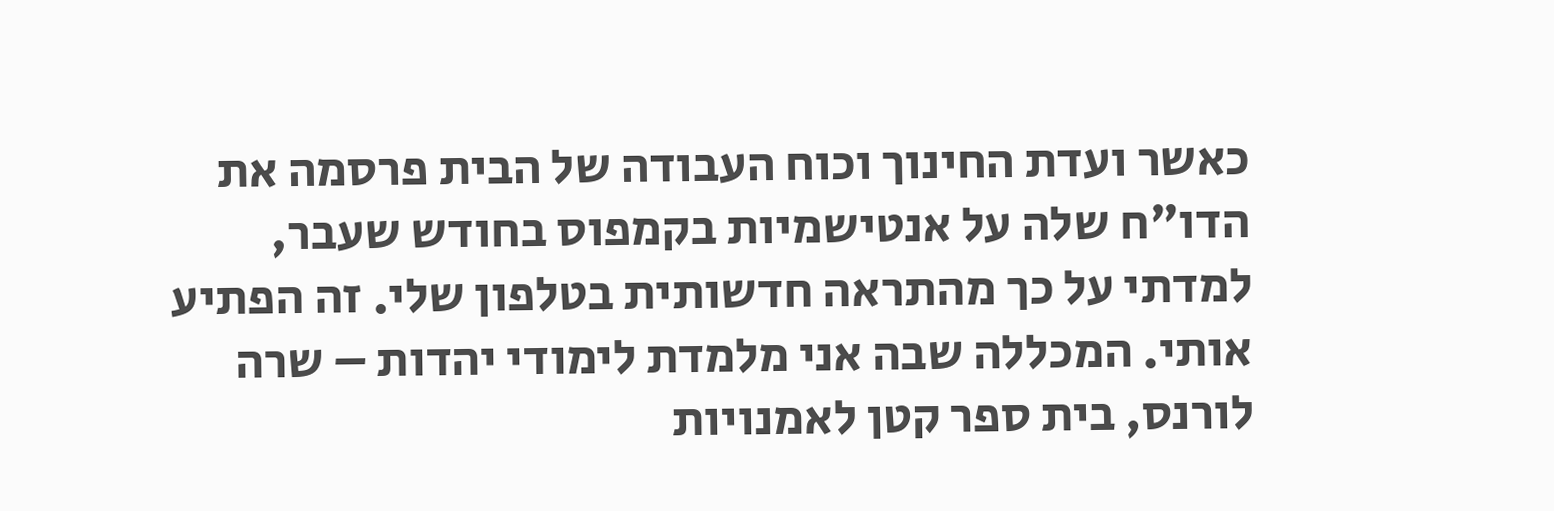כאשר ועדת החינוך וכוח העבודה של הבית פרסמה את הדו"ח שלה על אנטישמיות בקמפוס בחודש שעבר, למדתי על כך מהתראה חדשותית בטלפון שלי. זה הפתיע אותי. המכללה שבה אני מלמדת לימודי יהדות – שרה לורנס, בית ספר קטן לאמנויות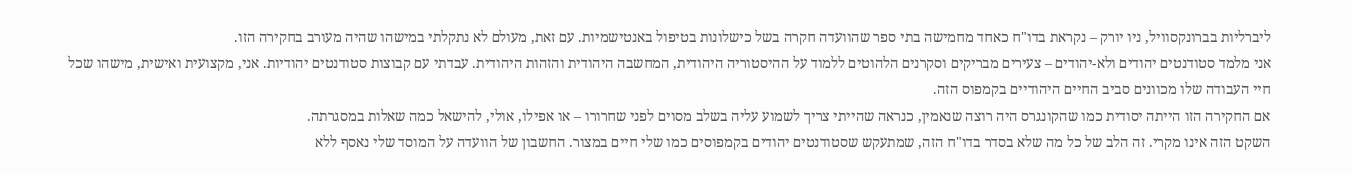ליברליות בברונקסוויל, ניו יורק – נקראת בדו"ח כאחד מחמישה בתי ספר שהוועדה חקרה בשל כישלונות בטיפול באנטישמיות. עם זאת, מעולם לא נתקלתי במישהו שהיה מעורב בחקירה הזו.
אני מלמד סטודנטים יהודים ולא-יהודים – צעירים מבריקים וסקרנים הלהוטים ללמוד על ההיסטוריה היהודית, המחשבה היהודית והזהות היהודית. עבדתי עם קבוצות סטודנטים יהודיות. אני, מקצועית ואישית, מישהו שכל חיי העבודה שלו מכוונים סביב החיים היהודיים בקמפוס הזה.
אם החקירה הזו הייתה יסודית כמו שהקונגרס היה רוצה שנאמין, כנראה שהייתי צריך לשמוע עליה בשלב מסוים לפני שחרורו – או אפילו, אולי, להישאל כמה שאלות במסגרתה.
השקט הזה אינו מקרי. זה הלב של כל מה שלא בסדר בדו"ח הזה, שמתעקש שסטודנטים יהודים בקמפוסים כמו שלי חיים במצור. החשבון של הוועדה על המוסד שלי נאסף ללא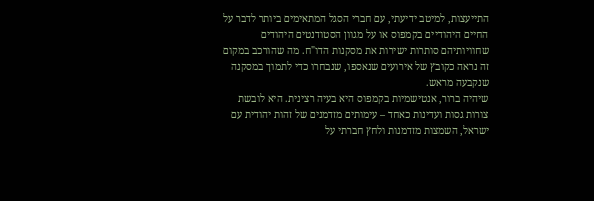התייעצות, למיטב ידיעתי, עם חברי הסגל המתאימים ביותר לדבר על החיים היהודיים בקמפוס או על מגוון הסטודנטים היהודים שחוויותיהם סותרות ישירות את מסקנות הדו"ח. מה שהורכב במקום זה נראה כקובץ של אירועים שנאספו, שנבחרו כדי לתמוך במסקנה שנקבעה מראש.
שיהיה ברור, אנטישמיות בקמפוס היא בעיה רצינית. היא לובשת צורות גסות ועדינות כאחד – עימותים מזדמנים של זהות יהודית עם ישראל, השמצות מזדמנות ולחץ חברתי על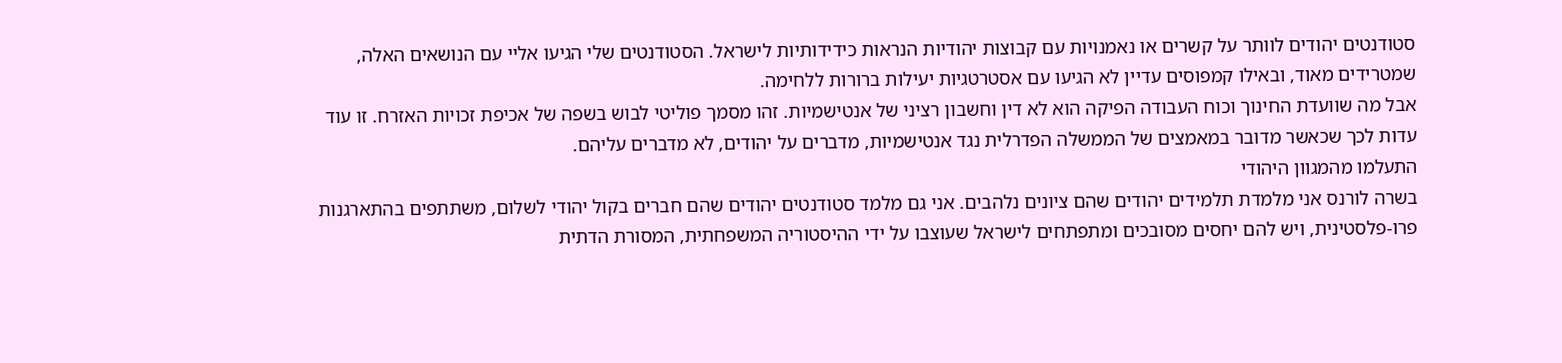סטודנטים יהודים לוותר על קשרים או נאמנויות עם קבוצות יהודיות הנראות כידידותיות לישראל. הסטודנטים שלי הגיעו אליי עם הנושאים האלה, שמטרידים מאוד, ובאילו קמפוסים עדיין לא הגיעו עם אסטרטגיות יעילות ברורות ללחימה.
אבל מה שוועדת החינוך וכוח העבודה הפיקה הוא לא דין וחשבון רציני של אנטישמיות. זהו מסמך פוליטי לבוש בשפה של אכיפת זכויות האזרח. זו עוד עדות לכך שכאשר מדובר במאמצים של הממשלה הפדרלית נגד אנטישמיות, מדברים על יהודים, לא מדברים עליהם.
התעלמו מהמגוון היהודי
בשרה לורנס אני מלמדת תלמידים יהודים שהם ציונים נלהבים. אני גם מלמד סטודנטים יהודים שהם חברים בקול יהודי לשלום, משתתפים בהתארגנות פרו-פלסטינית, ויש להם יחסים מסובכים ומתפתחים לישראל שעוצבו על ידי ההיסטוריה המשפחתית, המסורת הדתית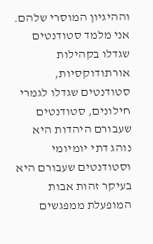וההיגיון המוסרי שלהם.
אני מלמד סטודנטים שגדלו בקהילות אורתודוקסיות, סטודנטים שגדלו לגמרי חילונים, סטודנטים שעבורם היהדות היא נוהג דתי יומיומי וסטודנטים שעבורם היא בעיקר זהות אבות המופעלת ממפגשים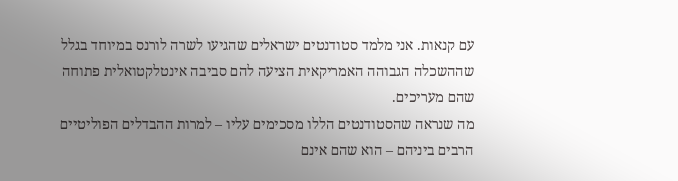עם קנאות. אני מלמד סטודנטים ישראלים שהגיעו לשרה לורנס במיוחד בגלל שההשכלה הגבוהה האמריקאית הציעה להם סביבה אינטלקטואלית פתוחה שהם מעריכים.
מה שנראה שהסטודנטים הללו מסכימים עליו – למרות ההבדלים הפוליטיים הרבים ביניהם – הוא שהם אינם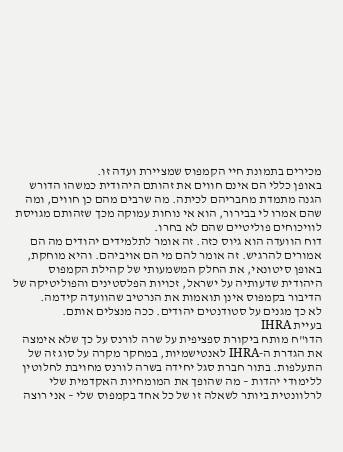מכירים בתמונת חיי הקמפוס שמציירת ועדה זו.
באופן כללי הם אינם חווים את זהותם היהודית כמשהו הדורש הגנה מתמדת מחבריהם לכיתה. מה שרבים מהם כן חווים, ומה שהם אמרו לי בבירור, הוא אי נוחות עמוקה מכך שזהותם מגויסת לוויכוחים פוליטיים שהם לא בחרו.
דוח הוועדה הוא גיוס כזה. זה אומר לתלמידים יהודים מה הם אמורים להרגיש. זה אומר להם מי הם אויביהם. והיא מוחקת, באופן סיטונאי, את החלק המשמעותי של קהילת הקמפוס היהודית שדעותיה על ישראל, זכויות הפלסטינים והפוליטיקה של הדיבור בקמפוס אינן תואמות את הנרטיב שהוועדה קידמה.
לא כך מגנים על סטודנטים יהודים. ככה מנצלים אותם.
בעיית IHRA
הדו"ח מותח ביקורת ספציפית על שרה לורנס על כך שלא אימצה את הגדרת ה-IHRA לאנטישמיות, במחקר מקרה על סוג זה של התעלפות. בתור חברת סגל יחידה בשרה לורנס מחויבת לחלוטין ללימודי יהדות – מה שהופך את המומחיות האקדמית שלי לרלוונטית ביותר לשאלה זו של כל אחד בקמפוס שלי – אני רוצה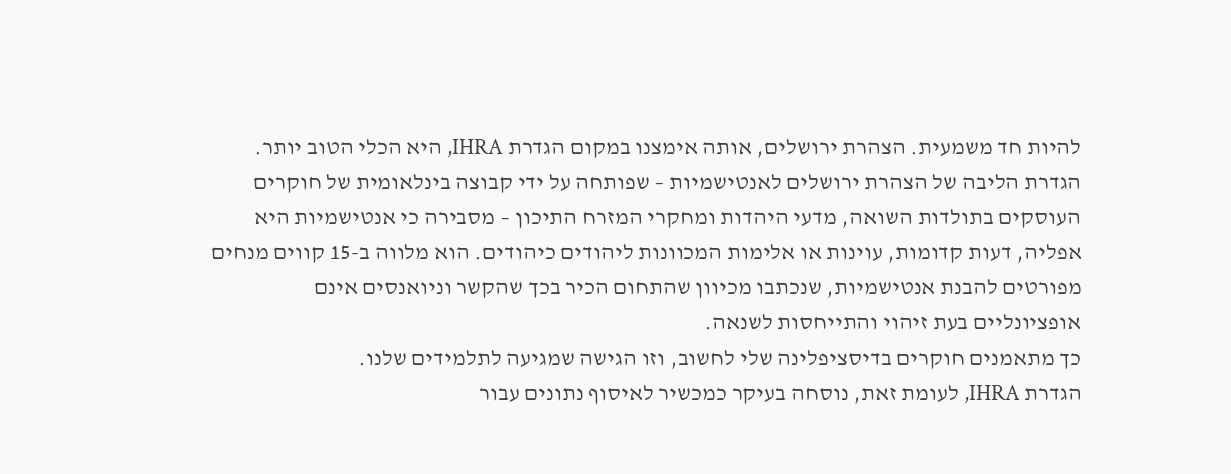להיות חד משמעית. הצהרת ירושלים, אותה אימצנו במקום הגדרת IHRA, היא הכלי הטוב יותר.
הגדרת הליבה של הצהרת ירושלים לאנטישמיות – שפותחה על ידי קבוצה בינלאומית של חוקרים העוסקים בתולדות השואה, מדעי היהדות ומחקרי המזרח התיכון – מסבירה כי אנטישמיות היא אפליה, דעות קדומות, עוינות או אלימות המכוונות ליהודים כיהודים. הוא מלווה ב-15 קווים מנחים מפורטים להבנת אנטישמיות, שנכתבו מכיוון שהתחום הכיר בכך שהקשר וניואנסים אינם אופציונליים בעת זיהוי והתייחסות לשנאה.
כך מתאמנים חוקרים בדיסציפלינה שלי לחשוב, וזו הגישה שמגיעה לתלמידים שלנו.
הגדרת IHRA, לעומת זאת, נוסחה בעיקר כמכשיר לאיסוף נתונים עבור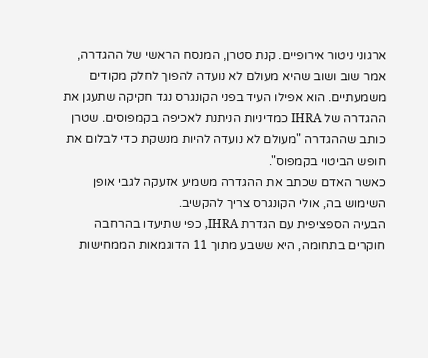ארגוני ניטור אירופיים. קנת סטרן, המנסח הראשי של ההגדרה, אמר שוב ושוב שהיא מעולם לא נועדה להפוך לחלק מקודים משמעתיים. הוא אפילו העיד בפני הקונגרס נגד חקיקה שתעגן את ההגדרה של IHRA כמדיניות הניתנת לאכיפה בקמפוסים. שטרן כותב שההגדרה "מעולם לא נועדה להיות מנשקת כדי לבלום את חופש הביטוי בקמפוס".
כאשר האדם שכתב את ההגדרה משמיע אזעקה לגבי אופן השימוש בה, אולי הקונגרס צריך להקשיב.
הבעיה הספציפית עם הגדרת IHRA, כפי שתיעדו בהרחבה חוקרים בתחומה, היא ששבע מתוך 11 הדוגמאות הממחישות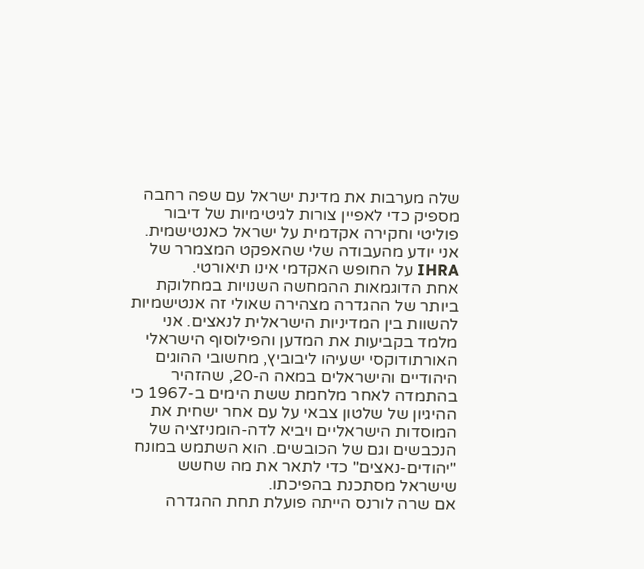שלה מערבות את מדינת ישראל עם שפה רחבה מספיק כדי לאפיין צורות לגיטימיות של דיבור פוליטי וחקירה אקדמית על ישראל כאנטישמית.
אני יודע מהעבודה שלי שהאפקט המצמרר של IHRA על החופש האקדמי אינו תיאורטי.
אחת הדוגמאות ההמחשה השנויות במחלוקת ביותר של ההגדרה מצהירה שאולי זה אנטישמיות להשוות בין המדיניות הישראלית לנאצים. אני מלמד בקביעות את המדען והפילוסוף הישראלי האורתודוקסי ישעיהו ליבוביץ, מחשובי ההוגים היהודיים והישראלים במאה ה-20, שהזהיר בהתמדה לאחר מלחמת ששת הימים ב-1967 כי ההיגיון של שלטון צבאי על עם אחר ישחית את המוסדות הישראליים ויביא לדה-הומניזציה של הנכבשים וגם של הכובשים. הוא השתמש במונח "יהודים-נאצים" כדי לתאר את מה שחשש שישראל מסתכנת בהפיכתו.
אם שרה לורנס הייתה פועלת תחת ההגדרה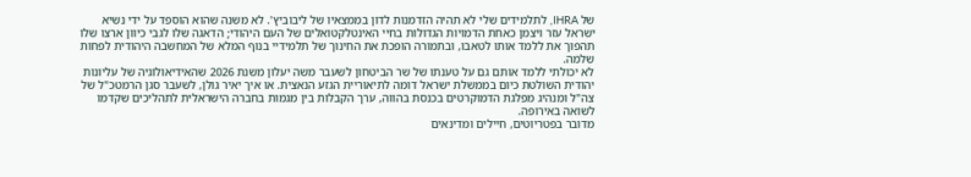של IHRA, לתלמידים שלי לא תהיה הזדמנות לדון בממצאיו של ליבוביץ'. לא משנה שהוא הוספד על ידי נשיא ישראל עזר ויצמן כאחת הדמויות הגדולות בחיי האינטלקטואלים של העם היהודי; הדאגה שלו לגבי כיוון ארצו שלו תהפוך את ללמד אותו לטאבו, ובתמורה הופכת את החינוך של תלמידיי בנוף המלא של המחשבה היהודית לפחות שלמה.
לא יכולתי ללמד אותם גם על טענתו של שר הביטחון לשעבר משה יעלון משנת 2026 שהאידיאולוגיה של עליונות יהודית השולטת כיום בממשלת ישראל דומה לתיאוריית הגזע הנאצית. או איך יאיר גולן, לשעבר סגן הרמטכ"ל של צה"ל ומנהיג מפלגת הדמוקרטים בכנסת בהווה, ערך הקבלות בין מגמות בחברה הישראלית לתהליכים שקדמו לשואה באירופה.
מדובר בפטריוטים, חיילים ומדינאים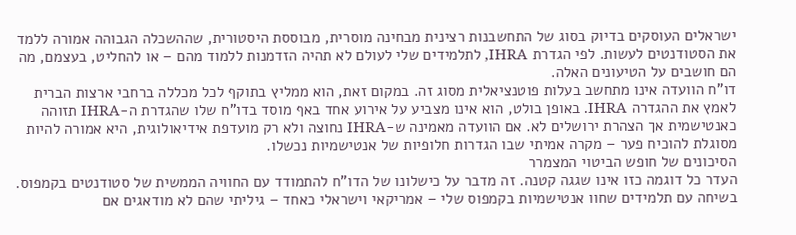ישראלים העוסקים בדיוק בסוג של התחשבנות רצינית מבחינה מוסרית, מבוססת היסטורית, שההשכלה הגבוהה אמורה ללמד את הסטודנטים לעשות. לפי הגדרת IHRA, לתלמידים שלי לעולם לא תהיה הזדמנות ללמוד מהם – או להחליט, בעצמם, מה הם חושבים על הטיעונים האלה.
דו"ח הוועדה אינו מתחשב בעלות פוטנציאלית מסוג זה. במקום זאת, הוא ממליץ בתוקף לכל מכללה ברחבי ארצות הברית לאמץ את ההגדרה IHRA. באופן בולט, הוא אינו מצביע על אירוע אחד באף מוסד בדו"ח שלו שהגדרת ה-IHRA תזוהה כאנטישמית אך הצהרת ירושלים לא. אם הוועדה מאמינה ש-IHRA נחוצה ולא רק מועדפת אידיאולוגית, היא אמורה להיות מסוגלת להוכיח פער – מקרה אמיתי שבו הגדרות חלופיות של אנטישמיות נכשלו.
הסיכונים של חופש הביטוי המצמרר
העדר כל דוגמה כזו אינו שגגה קטנה. זה מדבר על כישלונו של הדו"ח להתמודד עם החוויה הממשית של סטודנטים בקמפוס.
בשיחה עם תלמידים שחוו אנטישמיות בקמפוס שלי – אמריקאי וישראלי כאחד – גיליתי שהם לא מודאגים אם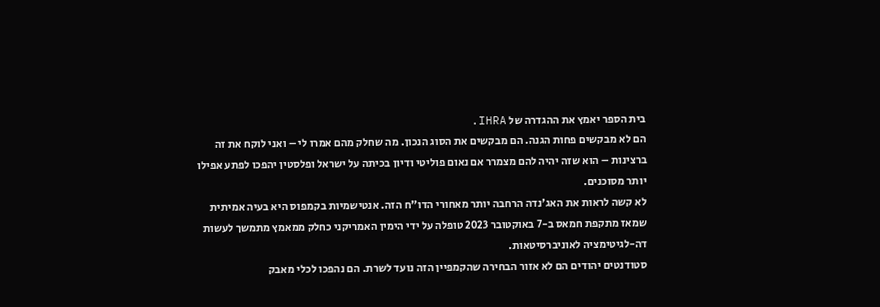בית הספר יאמץ את ההגדרה של IHRA.
הם לא מבקשים פחות הגנה. הם מבקשים את הסוג הנכון. מה שחלק מהם אמרו לי – ואני לוקח את זה ברצינות – הוא שזה יהיה להם מצמרר אם נאום פוליטי ודיון בכיתה על ישראל ופלסטין יהפכו לפתע אפילו יותר מסוכנים.
לא קשה לראות את האג'נדה הרחבה יותר מאחורי הדו"ח הזה. אנטישמיות בקמפוס היא בעיה אמיתית שמאז מתקפת חמאס ב-7 באוקטובר 2023 טופלה על ידי הימין האמריקני כחלק ממאמץ מתמשך לעשות דה-לגיטימציה לאוניברסיטאות.
סטודנטים יהודים הם לא אזור הבחירה שהקמפיין הזה נועד לשרת. הם נהפכו לכלי מאבק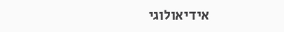אידיאולוגי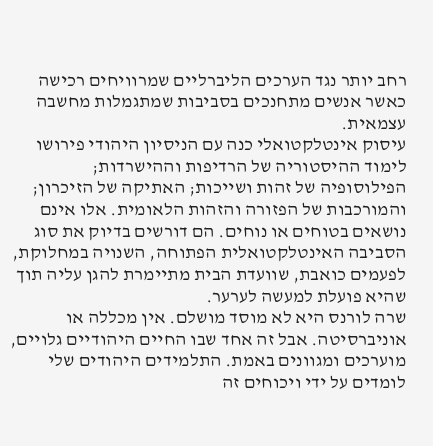רחב יותר נגד הערכים הליברליים שמרוויחים רכישה כאשר אנשים מתחנכים בסביבות שמתגמלות מחשבה עצמאית.
עיסוק אינטלקטואלי כנה עם הניסיון היהודי פירושו לימוד ההיסטוריה של הרדיפות וההישרדות; הפילוסופיה של זהות ושייכות; האתיקה של הזיכרון; והמורכבות של הפזורה והזהות הלאומית. אלו אינם נושאים בטוחים או נוחים. הם דורשים בדיוק את סוג הסביבה האינטלקטואלית הפתוחה, השנויה במחלוקת, לפעמים כואבת, שוועדת הבית מתיימרת להגן עליה תוך שהיא פועלת למעשה לערער.
שרה לורנס היא לא מוסד מושלם. אין מכללה או אוניברסיטה. אבל זה אחד שבו החיים היהודיים גלויים, מוערכים ומגוונים באמת. התלמידים היהודים שלי לומדים על ידי ויכוחים זה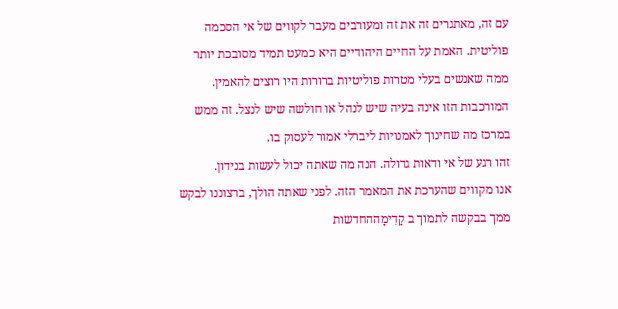עם זה, מאתגרים זה את זה ומעורבים מעבר לקווים של אי הסכמה פוליטית. האמת על החיים היהודיים היא כמעט תמיד מסובכת יותר ממה שאנשים בעלי מטרות פוליטיות ברורות היו רוצים להאמין. המורכבות הזו אינה בעיה שיש לנהל או חולשה שיש לנצל. זה ממש במרכז מה שחינוך לאמנויות ליברלי אמור לעסוק בו.
זהו רגע של אי ודאות גדולה. הנה מה שאתה יכול לעשות בנידון.
אנו מקווים שהערכת את המאמר הזה. לפני שאתה הולך, ברצוננו לבקש ממך בבקשה לתמוך ב קָדִימָההחדשות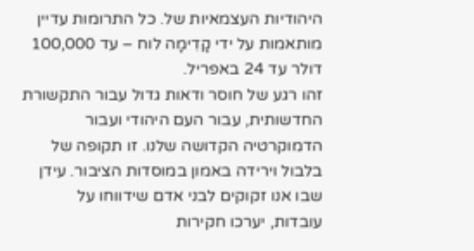היהודיות העצמאיות של. כל התרומות עדיין מותאמות על ידי קָדִימָה לוח – עד 100,000 דולר עד 24 באפריל.
זהו רגע של חוסר ודאות גדול עבור התקשורת החדשותית, עבור העם היהודי ועבור הדמוקרטיה הקדושה שלנו. זו תקופה של בלבול וירידה באמון במוסדות הציבור. עידן שבו אנו זקוקים לבני אדם שידווחו על עובדות, יערכו חקירות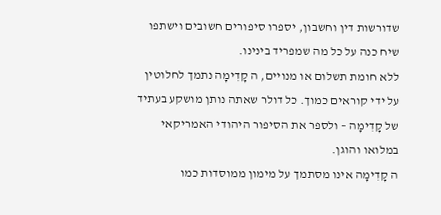שדורשות דין וחשבון, יספרו סיפורים חשובים וישתפו שיח כנה על כל מה שמפריד בינינו.
ללא חומת תשלום או מנויים, ה קָדִימָה נתמך לחלוטין על ידי קוראים כמוך. כל דולר שאתה נותן מושקע בעתיד של קָדִימָה – ולספר את הסיפור היהודי האמריקאי במלואו והוגן.
ה קָדִימָה אינו מסתמך על מימון ממוסדות כמו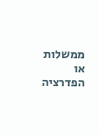ממשלות או הפדרציה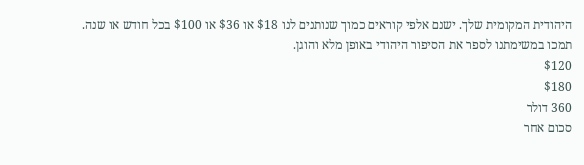היהודית המקומית שלך. ישנם אלפי קוראים כמוך שנותנים לנו $18 או $36 או $100 בכל חודש או שנה.
תמכו במשימתנו לספר את הסיפור היהודי באופן מלא והוגן.
$120
$180
360 דולר
סכום אחר